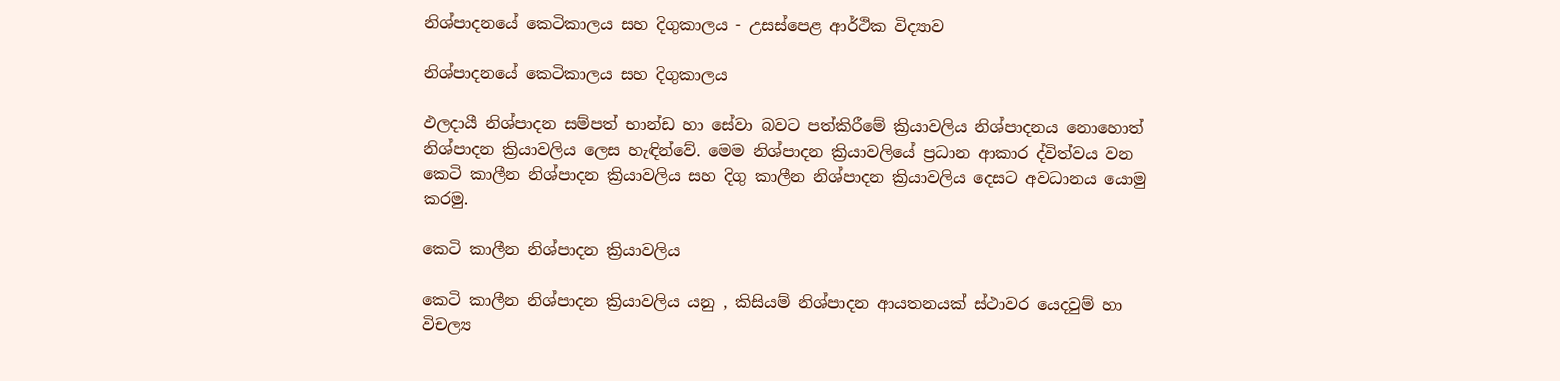නිශ්පාදනයේ කෙටිකාලය සහ දිගුකාලය - උසස්පෙළ ආර්ථික විද්‍යාව

නිශ්පාදනයේ කෙටිකාලය සහ දිගුකාලය

ඵලදායී නිශ්පාදන සම්පත් භාන්ඩ හා සේවා බවට පත්කිරීමේ ක්‍රියාවලිය නිශ්පාදනය නොහොත් නිශ්පාදන ක්‍රියාවලිය ලෙස හැඳින්වේ. මෙම නිශ්පාදන ක්‍රියාවලියේ ප්‍රධාන ආකාර ද්විත්වය වන කෙටි කාලීන නිශ්පාදන ක්‍රියාවලිය සහ දිගු කාලීන නිශ්පාදන ක්‍රියාවලිය දෙසට අවධානය යොමු කරමු.

කෙටි කාලීන නිශ්පාදන ක්‍රියාවලිය

කෙටි කාලීන නිශ්පාදන ක්‍රියාවලිය යනු , කිසියම් නිශ්පාදන ආයතනයක් ස්ථාවර යෙදවුම් හා විචල්‍ය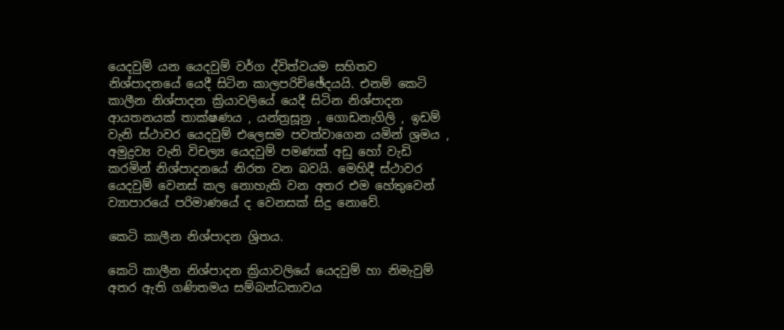යෙදවුම් යන යෙදවුම් වර්ග ද්විත්වයම සහිතව නිශ්පාදනයේ යෙදී සිටින කාලපරිච්ඡේදයයි. එනම් කෙටි කාලීන නිශ්පාදන ක්‍රියාවලියේ යෙදී සිටින නිශ්පාදන ආයතනයක් තාක්ෂණය , යන්ත්‍රසූත්‍ර , ගොඩනැගිලි , ඉඩම් වැනි ස්ථාවර යෙදවුම් එලෙසම පවත්වාගෙන යමින් ශ්‍රමය , අමුද්‍රව්‍ය වැනි විචල්‍ය යෙදවුම් පමණක් අඩු හෝ වැඩි කරමින් නිශ්පාදනයේ නිරත වන බවයි. මෙහිදී ස්ථාවර යෙදවුම් වෙනස් කල නොහැකි වන අතර එම හේතුවෙන් ව්‍යාපාරයේ පරිමාණයේ ද වෙනසක් සිදු නොවේ.

කෙටි කාලීන නිශ්පාදන ශ්‍රිතය.

කෙටි කාලීන නිශ්පාදන ක්‍රියාවලියේ යෙදවුම් හා නිමැවුම් අතර ඇති ගණිතමය සම්බන්ධතාවය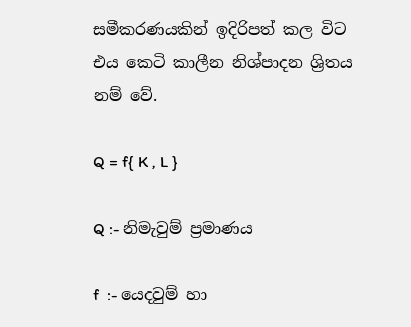සමීකරණයකින් ඉදිරිපත් කල විට එය කෙටි කාලීන නිශ්පාදන ශ්‍රිතය නම් වේ.

Q = f{ K , L }

Q :- නිමැවුම් ප්‍රමාණය

f  :- යෙදවුම් හා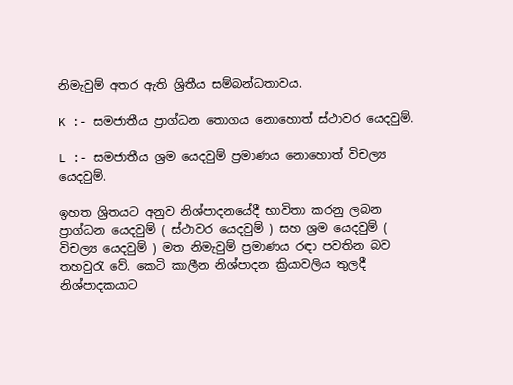නිමැවුම් අතර ඇති ශ්‍රිතීය සම්බන්ධතාවය.

K :- සමජාතීය ප්‍රාග්ධන තොගය නොහොත් ස්ථාවර යෙදවුම්.

L :- සමජාතීය ශ්‍රම යෙදවුම් ප්‍රමාණය නොහොත් විචල්‍ය යෙදවුම්.

ඉහත ශ්‍රිතයට අනුව නිශ්පාදනයේදී භාවිතා කරනු ලබන ප්‍රාග්ධන යෙදවුම් ( ස්ථාවර යෙදවුම් ) සහ ශ්‍රම යෙදවුම් ( විචල්‍ය යෙදවුම් ) මත නිමැවුම් ප්‍රමාණය රඳා පවතින බව තහවුරැ වේ. කෙටි කාලීන නිශ්පාදන ක්‍රියාවලිය තුලදී නිශ්පාදකයාට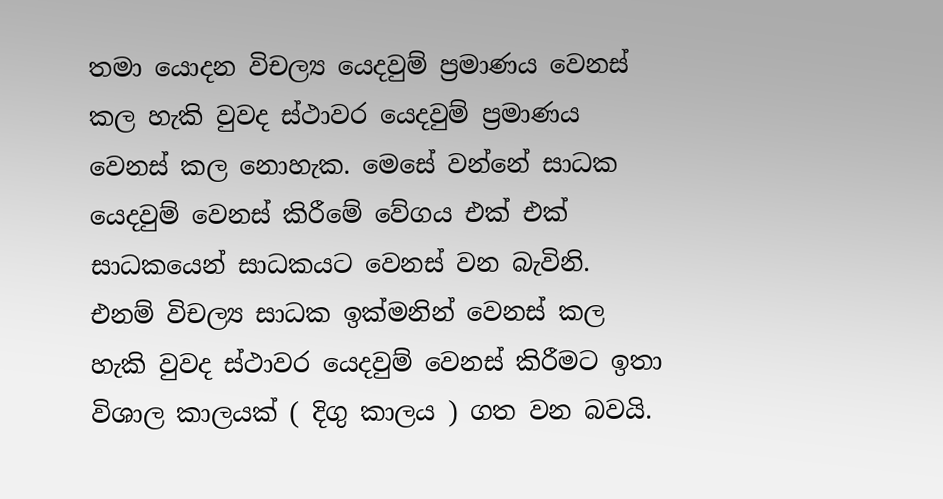තමා යොදන විචල්‍ය යෙදවුම් ප්‍රමාණය වෙනස් කල හැකි වුවද ස්ථාවර යෙදවුම් ප්‍රමාණය වෙනස් කල නොහැක. මෙසේ වන්නේ සාධක යෙදවුම් වෙනස් කිරීමේ වේගය එක් එක් සාධකයෙන් සාධකයට වෙනස් වන බැවිනි. එනම් විචල්‍ය සාධක ඉක්මනින් වෙනස් කල හැකි වුවද ස්ථාවර යෙදවුම් වෙනස් කිරීමට ඉතා විශාල කාලයක් ( දිගු කාලය ) ගත වන බවයි.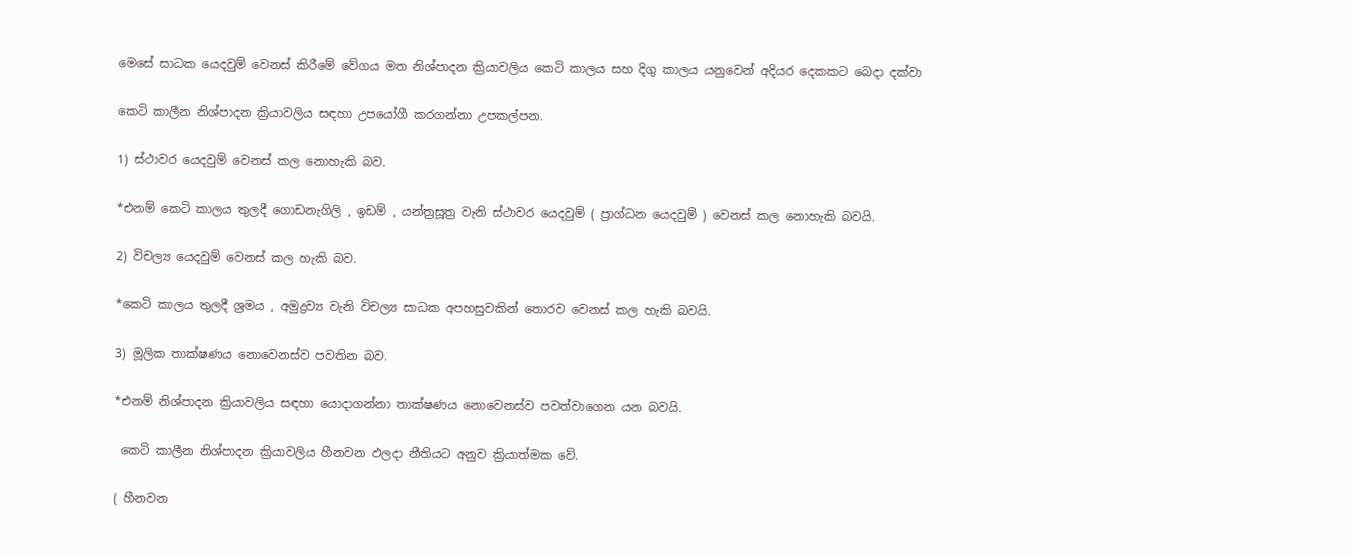මෙසේ සාධක යෙදවුම් වෙනස් කිරීමේ වේගය මත නිශ්පාදන ක්‍රියාවලිය කෙටි කාලය සහ දිගු කාලය යනුවෙන් අදියර දෙකකට බෙදා දක්වා

කෙටි කාලීන නිශ්පාදන ක්‍රියාවලිය සඳහා උපයෝගී කරගන්නා උපකල්පන.

1) ස්ථාවර යෙදවුම් වෙනස් කල නොහැකි බව.

*එනම් කෙටි කාලය තුලදී ගොඩනැගිලි , ඉඩම් , යන්ත්‍රසූත්‍ර වැනි ස්ථාවර යෙදවුම් ( ප්‍රාග්ධන යෙදවුම් ) වෙනස් කල නොහැකි බවයි.

2) විචල්‍ය යෙදවුම් වෙනස් කල හැකි බව.

*කෙටි කාලය තුලදී ශ්‍රමය , අමුද්‍රව්‍ය වැනි විචල්‍ය සාධක අපහසුවකින් තොරව වෙනස් කල හැකි බවයි.

3) මූලික තාක්ෂණය නොවෙනස්ව පවතින බව.

*එනම් නිශ්පාදන ක්‍රියාවලිය සඳහා යොදාගන්නා තාක්ෂණය නොවෙනස්ව පවත්වාගෙන යන බවයි.

 කෙටි කාලීන නිශ්පාදන ක්‍රියාවලිය හීනවන ඵලදා නීතියට අනුව ක්‍රියාත්මක වේ.

( හීනවන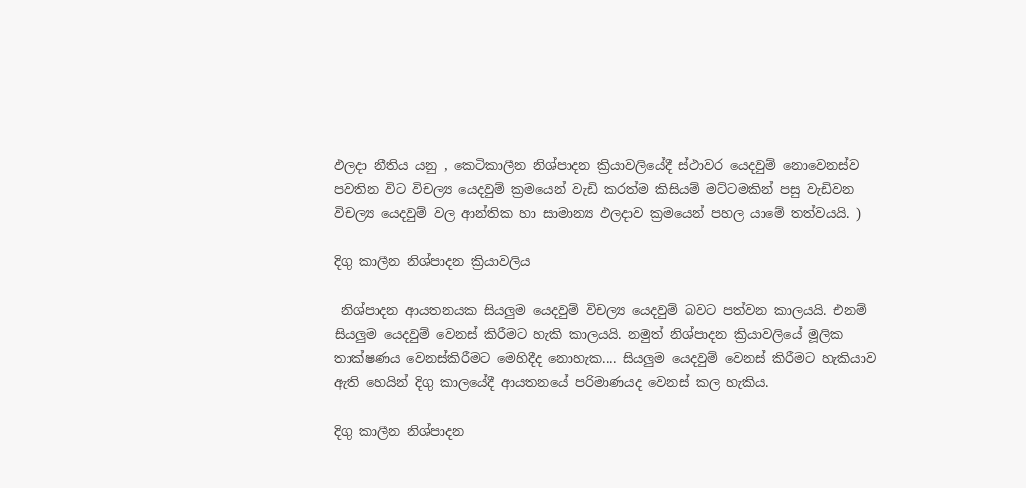ඵලදා නීතිය යනු , කෙටිකාලීන නිශ්පාදන ක්‍රියාවලියේදී ස්ථාවර යෙදවුම් නොවෙනස්ව පවතින විට විචල්‍ය යෙදවුම් ක්‍රමයෙන් වැඩි කරත්ම කිසියම් මට්ටමකින් පසු වැඩිවන විචල්‍ය යෙදවුම් වල ආන්තික හා සාමාන්‍ය ඵලදාව ක්‍රමයෙන් පහල යාමේ තත්වයයි. )

දිගු කාලීන නිශ්පාදන ක්‍රියාවලිය

 නිශ්පාදන ආයතනයක සියලුම යෙදවුම් විචල්‍ය යෙදවුම් බවට පත්වන කාලයයි. එනම් සියලුම යෙදවුම් වෙනස් කිරීමට හැකි කාලයයි. නමුත් නිශ්පාදන ක්‍රියාවලියේ මූලික තාක්ෂණය වෙනස්කිරීමට මෙහිදීද නොහැක.... සියලුම යෙදවුම් වෙනස් කිරීමට හැකියාව ඇති හෙයින් දිගු කාලයේදී ආයතනයේ පරිමාණයද වෙනස් කල හැකිය.

දිගු කාලීන නිශ්පාදන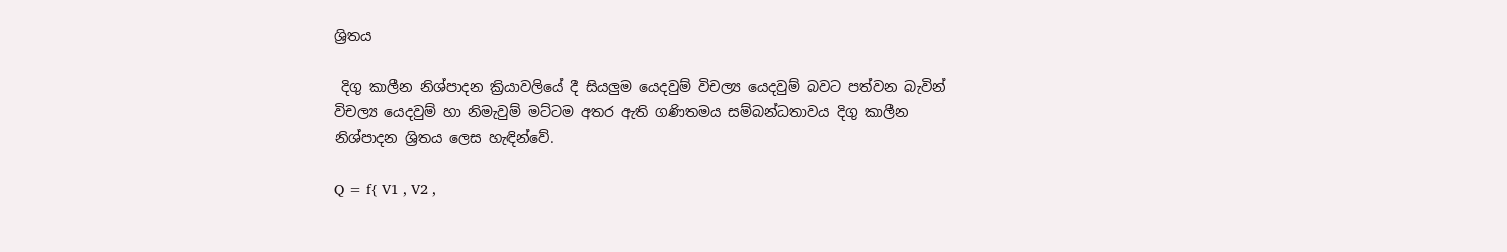ශ්‍රිතය

 දිගු කාලීන නිශ්පාදන ක්‍රියාවලියේ දී සියලුම යෙදවුම් විචල්‍ය යෙදවුම් බවට පත්වන බැවින් විචල්‍ය යෙදවුම් හා නිමැවුම් මට්ටම අතර ඇති ගණිතමය සම්බන්ධතාවය දිගු කාලීන නිශ්පාදන ශ්‍රිතය ලෙස හැඳින්වේ.

Q = f{ V1 , V2 ,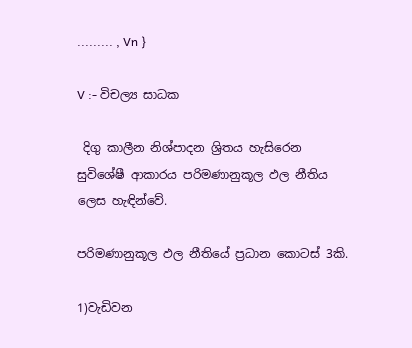......... , Vn }

V :- විචල්‍ය සාධක

 දිගු කාලීන නිශ්පාදන ශ්‍රිතය හැසිරෙන සුවිශේෂී ආකාරය පරිමණානුකූල ඵල නීතිය ලෙස හැඳින්වේ.

පරිමණානුකූල ඵල නීතියේ ප්‍රධාන කොටස් 3කි.

1)වැඩිවන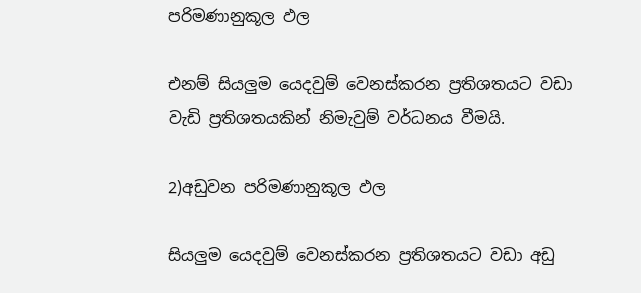පරිමණානුකූල ඵල

එනම් සියලුම යෙදවුම් වෙනස්කරන ප්‍රතිශතයට වඩා වැඩි ප්‍රතිශතයකින් නිමැවුම් වර්ධනය වීමයි.

2)අඩුවන පරිමණානුකූල ඵල

සියලුම යෙදවුම් වෙනස්කරන ප්‍රතිශතයට වඩා අඩු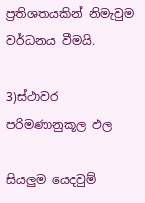ප්‍රතිශතයකින් නිමැවුම වර්ධනය වීමයි.

3)ස්ථාවර පරිමණානුකූල ඵල

සියලුම යෙදවුම්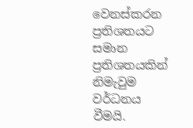වෙනස්කරන ප්‍රතිශතයට සමාන ප්‍රතිශතයකින් නිමැවුම වර්ධනය වීමයි.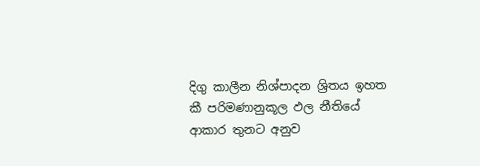දිගු කාලීන නිශ්පාදන ශ්‍රිතය ඉහත කී පරිමණානුකූල ඵල නීතියේ ආකාර තුනට අනුව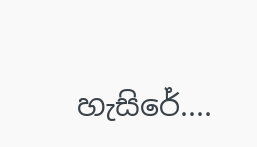හැසිරේ....